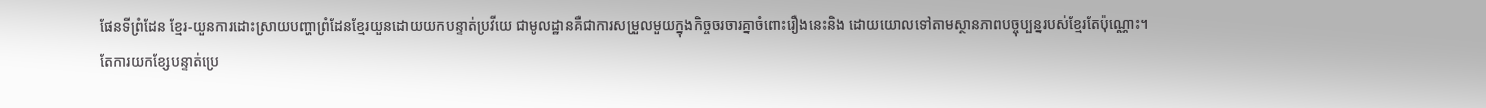ផែនទីព្រំដែន ខ្មែរ-យួនការដោះស្រាយបញ្ហាព្រំដែនខ្មែរយួនដោយយកបន្ទាត់ប្រវីយេ ជាមូលដ្ឋានគឺជាការសម្រួលមួយក្នុងកិច្ចចរចារគ្នាចំពោះរឿងនេះនិង ដោយយោលទៅតាមស្ថានភាពបច្ចុប្បន្នរបស់ខ្មែរតែប៉ុណ្ណោះ។
តែការយកខ្សែបន្ទាត់ប្រេ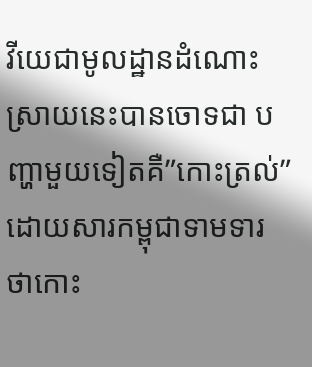វីយេជាមូលដ្ឋានដំណោះស្រាយនេះបានចោទជា បញ្ហាមួយទៀតគឺ”កោះត្រល់” ដោយសារកម្ពុជាទាមទារថាកោះ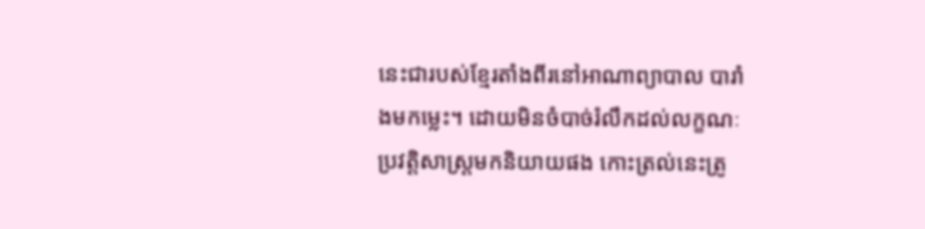នេះជារបស់ខ្មែរតាំងពីរនៅអាណាព្យាបាល បារាំងមកម្លេះ។ ដោយមិនចំបាច់រំលឹកដល់លក្ខណៈប្រវត្តិសាស្ត្រមកនិយាយផង កោះត្រល់នេះត្រូ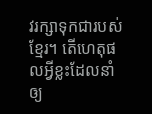វរក្សាទុកជារបស់ខ្មែរ។ តើហេតុផលអ្វីខ្លះដែលនាំឲ្យ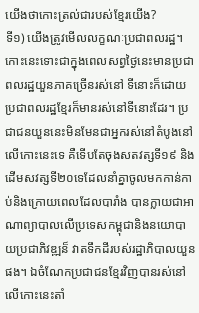យើងថាកោះត្រល់ជារបស់ខ្មែរយើង?
ទី១) យើងត្រូវមើលលក្ខណៈប្រជាពលរដ្ឋ។ កោះនេះទោះជាក្នុងពេលសព្វថ្ងៃនេះមានប្រជាពលរដ្ឋយួនភាគច្រើនរស់នៅ ទីនោះក៏ដោយ ប្រជាពលរដ្ឋខ្មែរក៏មានរស់នៅទីនោះដែរ។ ប្រជាជនយួននេះមិនមែនជាអ្នករស់នៅតំបូងនៅលើកោះនេះទេ គឺទើបតែចុងសតវត្សទី១៩ និងដើមសវត្សទី២០ទេដែលនាំគ្នាចូលមកកាន់កាប់និងក្រោយពេលដែលបារាំង បានក្លាយជាអាណាព្យាបាលលើប្រទេសកម្ពុជានិងនយោបាយប្រជាភិវឌ្ឍន៏ វាតទឹកដីរបស់រដ្ឋាភិបាលយួនផង។ ឯចំណែកប្រជាជនខ្មែរវិញបានរស់នៅលើកោះនេះតាំ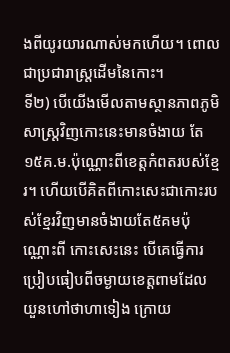ងពីយូរយារណាស់មកហើយ។ ពោលជាប្រជារាស្ត្រដើមនៃកោះ។
ទី២) បើយើងមើលតាមស្ថានភាពភូមិសាស្ត្រវិញកោះនេះមានចំងាយ តែ១៥គ.ម.ប៉ុណ្ណោះពីខេត្តកំពតរបស់ខ្មែរ។ ហើយបើគិតពីកោះសេះជាកោះរបស់ខ្មែរវិញមានចំងាយតែ៥គមប៉ុណ្ណោះពី កោះសេះនេះ បើគេធ្វើការប្រៀបធៀបពីចម្ងាយខេត្តពាមដែលយួនហៅថាហាទៀង ក្រោយ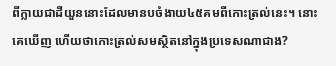ពីក្លាយជាដីយួននោះដែលមានបចំងាយ៤៥គមពីកោះត្រល់នេះ។ នោះគេឃើញ ហើយថាកោះត្រល់សមស្ថិតនៅក្នុងប្រទេសណាជាង?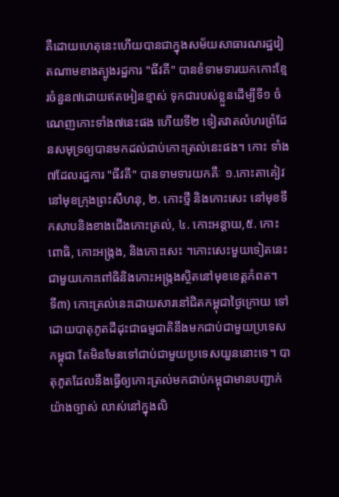គឺដោយហេតុនេះហើយបានជាក្នុងសម័យសាធារណរដ្ឋវៀតណាមខាងត្បូងរដ្ឋការ "ធីវគី" បានខំទាមទារយកកោះខ្មែរចំនួន៧ដោយឥតអៀនខ្មាស់ ទុកជារបស់ខ្លួនដើម្បីទី១ ចំណេញកោះទាំង៧នេះផង ហើយទី២ ទៀតវាតលំហរព្រំដែនសមុទ្រឲ្យបានមកដល់ជាប់កោះត្រល់នេះផង។ កោះ ទាំង៧ដែលរដ្ឋការ "ធីវគី" បានទាមទារយកគឺៈ ១.កោះតាគៀវនៅមុខក្រុងព្រះសីហនុ, ២. កោះថ្មី និងកោះសេះ នៅមុខទឹកសាបនិងខាងជើងកោះត្រល់, ៤. កោះអន្តាយ,៥. កោះពោធិ, កោះអង្ក្រង, និងកោះសេះ ។កោះសេះមួយទៀតនេះ ជាមួយកោះពៅធិនិងកោះអង្ក្រងស្ថិតនៅមុខខេត្តកំពត។
ទី៣) កោះត្រល់នេះដោយសារនៅជិតកម្ពុជាថ្ងៃក្រោយ ទៅដោយបាតុភូតដីដុះជាធម្មជាតិនឹងមកជាប់ជាមួយប្រទេសកម្ពុជា តែមិនមែនទៅជាប់ជាមួយប្រទេសយួននោះទេ។ បាតុភូតដែលនឹងធ្វើឲ្យកោះត្រល់មកជាប់កម្ពុជាមានបញ្ជាក់យ៉ាងច្បាស់ លាស់នៅក្នុងលិ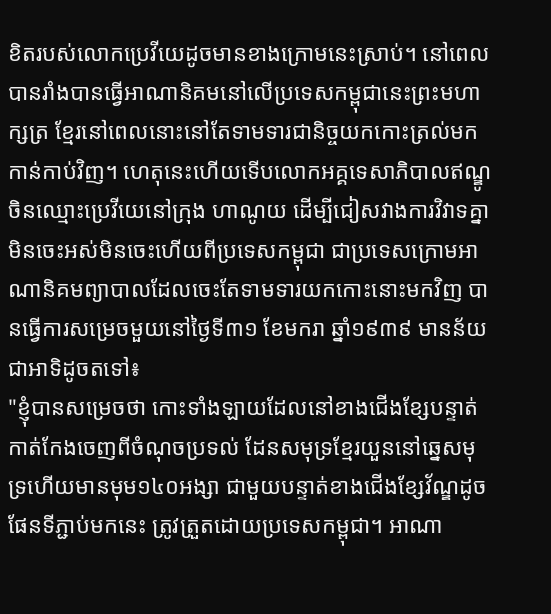ខិតរបស់លោកប្រេវីយេដូចមានខាងក្រោមនេះស្រាប់។ នៅពេលបានរាំងបានធ្វើអាណានិគមនៅលើប្រទេសកម្ពុជានេះព្រះមហាក្សត្រ ខ្មែរនៅពេលនោះនៅតែទាមទារជានិច្ចយកកោះត្រល់មកកាន់កាប់វិញ។ ហេតុនេះហើយទើបលោកអគ្គទេសាភិបាលឥណ្ឌូចិនឈ្មោះប្រេវីយេនៅក្រុង ហាណូយ ដើម្បីជៀសវាងការវិវាទគ្នាមិនចេះអស់មិនចេះហើយពីប្រទេសកម្ពុជា ជាប្រទេសក្រោមអាណានិគមព្យាបាលដែលចេះតែទាមទារយកកោះនោះមកវិញ បានធ្វើការសម្រេចមួយនៅថ្ងៃទី៣១ ខែមករា ឆ្នាំ១៩៣៩ មានន័យជាអាទិដូចតទៅ៖
"ខ្ញុំបានសម្រេចថា កោះទាំងឡាយដែលនៅខាងជើងខ្សែបន្ទាត់កាត់កែងចេញពីចំណុចប្រទល់ ដែនសមុទ្រខ្មែរយួននៅឆ្នេសមុទ្រហើយមានមុម១៤០អង្សា ជាមួយបន្ទាត់ខាងជើងខ្សែវ័ណ្ឌដូចផែនទីភ្ជាប់មកនេះ ត្រូវត្រួតដោយប្រទេសកម្ពុជា។ អាណា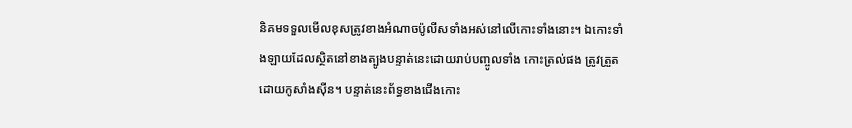និគមទទួលមើលខុសត្រូវខាងអំណាចប៉ូលីសទាំងអស់នៅលើកោះទាំងនោះ។ ឯកោះទាំងឡាយដែលស្ថិតនៅខាងត្បូងបន្ទាត់នេះដោយរាប់បញ្ចូលទាំង កោះត្រល់ផង ត្រូវត្រួតដោយកូសាំងស៊ីន។ បន្ទាត់នេះព័ទ្ធខាងជើងកោះ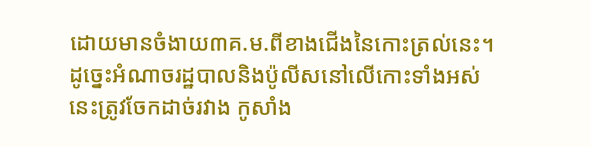ដោយមានចំងាយ៣គ.ម.ពីខាងជើងនៃកោះត្រល់នេះ។ ដូច្នេះអំណាចរដ្ឋបាលនិងប៉ូលីសនៅលើកោះទាំងអស់នេះត្រូវចែកដាច់រវាង កូសាំង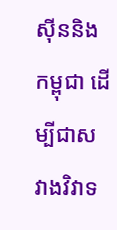ស៊ីននិងកម្ពុជា ដើម្បីជាសវាងវិវាទ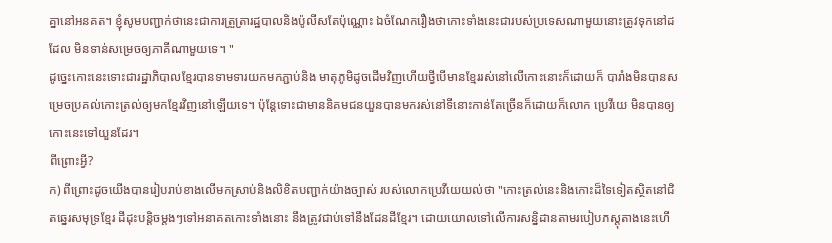គ្នានៅអនគត។ ខ្ញុំសូមបញ្ជាក់ថានេះជាការត្រួត្រារដ្ឋបាលនិងប៉ូលីសតែប៉ុណ្ណោះ ឯចំណែករឿងថាកោះទាំងនេះជារបស់ប្រទេសណាមួយនោះត្រូវទុកនៅដដែល មិនទាន់សម្រេចឲ្យភាគីណាមួយទេ។ "
ដូច្នេះកោះនេះទោះជារដ្ឋាភិបាលខ្មែរបានទាមទារយកមកភ្ជាប់និង មាតុភូមិដូចដើមវិញហើយថ្វីបើមានខ្មែររស់នៅលើកោះនោះក៏ដោយក៏ បារាំងមិនបានសម្រេចប្រគល់កោះត្រល់ឲ្យមកខ្មែរវិញនៅឡើយទេ។ ប៉ុន្តែទោះជាមាននិគមជនយួនបានមករស់នៅទីនោះកាន់តែច្រើនក៏ដោយក៏លោក ប្រេវីយេ មិនបានឲ្យកោះនេះទៅយួនដែរ។
ពីព្រោះអ្វី?
ក) ពីព្រោះដូចយើងបានរៀបរាប់ខាងលើមកស្រាប់និងលិខិតបញ្ជាក់យ៉ាងច្បាស់ របស់លោកប្រេវីយេយល់ថា "កោះត្រល់នេះនិងកោះដ៏ទៃទៀតស្ថិតនៅជិតឆ្នេរសមុទ្រខ្មែរ ដីដុះបន្តិចម្តងៗទៅអនាគតកោះទាំងនោះ នឹងត្រូវជាប់ទៅនឹងដែនដីខ្មែរ។ ដោយយោលទៅលើការសន្និដានតាមរបៀបភស្តុតាងនេះហើ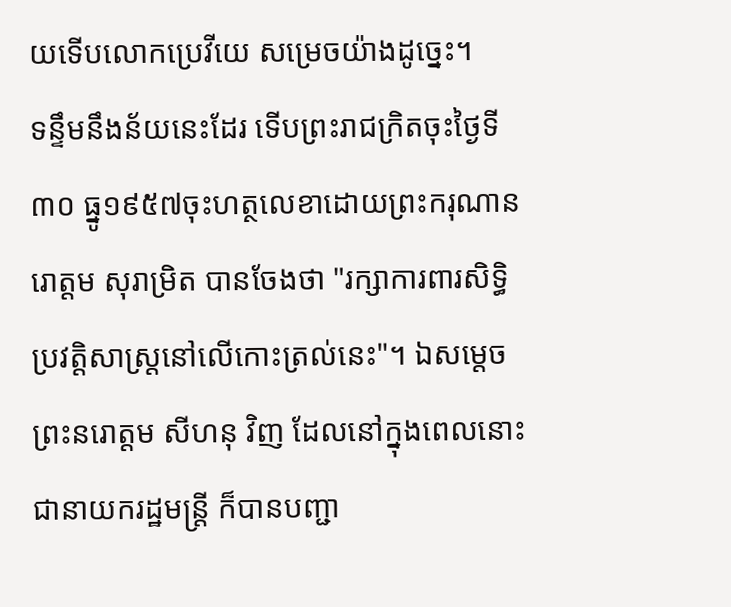យទើបលោកប្រេវីយេ សម្រេចយ៉ាងដូច្នេះ។
ទន្ទឹមនឹងន័យនេះដែរ ទើបព្រះរាជក្រិតចុះថ្ងៃទី៣០ ធ្នូ១៩៥៧ចុះហត្ថលេខាដោយព្រះករុណានរោត្តម សុរាម្រិត បានចែងថា "រក្សាការពារសិទ្ធិប្រវត្តិសាស្ត្រនៅលើកោះត្រល់នេះ"។ ឯសម្តេចព្រះនរោត្តម សីហនុ វិញ ដែលនៅក្នុងពេលនោះជានាយករដ្ឋមន្ត្រី ក៏បានបញ្ជា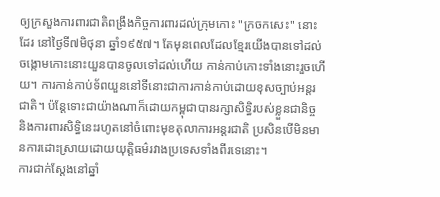ឲ្យក្រសួងការពារជាតិពង្រឹងកិច្ចការពារដល់ក្រុមកោះ "ក្រចកសេះ" នោះដែរ នៅថ្ងៃទី៧មិថុនា ឆ្នាំ១៩៥៧។ តែមុនពេលដែលខ្មែរយើងបានទៅដល់ចង្កោមកោះនោះយួនបានចូលទៅដល់ហើយ កាន់កាប់កោះទាំងនោះរួចហើយ។ ការកាន់កាប់ទ័ពយួននៅទីនោះជាការកាន់កាប់ដោយខុសច្បាប់អន្តរជាតិ។ ប៉ន្តែទោះជាយ៉ាងណាក៏ដោយកម្ពុជាបានរក្សាសិទ្ធិរបស់ខ្លួនជានិច្ច និងការពារសិទ្ធិនេះរហូតនៅចំពោះមុខតុលាការអន្តរជាតិ ប្រសិនបើមិនមានការដោះស្រាយដោយយុត្តិធម៌រវាងប្រទេសទាំងពីរទេនោះ។
ការជាក់ស្តែងនៅឆ្នាំ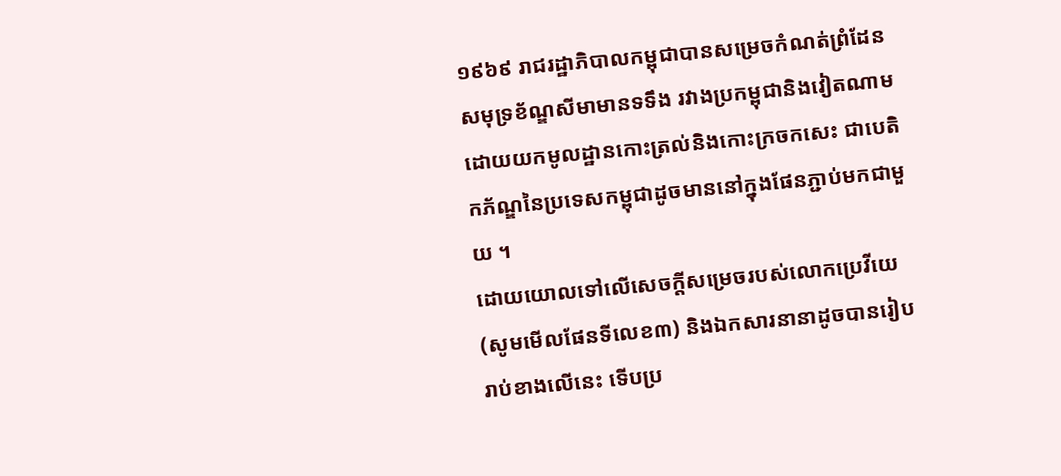១៩៦៩ រាជរដ្ឋាភិបាលកម្ពុជាបានសម្រេចកំណត់ព្រំដែនសមុទ្រខ័ណ្ឌសីមាមានទទឹង រវាងប្រកម្ពុជានិងវៀតណាមដោយយកមូលដ្ឋានកោះត្រល់និងកោះក្រចកសេះ ជាបេតិកភ័ណ្ឌនៃប្រទេសកម្ពុជាដូចមាននៅក្នុងផែនភ្ជាប់មកជាមួយ ។
ដោយយោលទៅលើសេចក្តីសម្រេចរបស់លោកប្រេវីយេ (សូមមើលផែនទីលេខ៣) និងឯកសារនានាដូចបានរៀបរាប់ខាងលើនេះ ទើបប្រ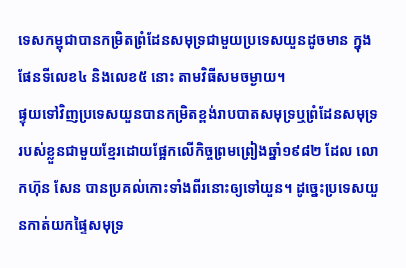ទេសកម្ពុជាបានកម្រិតព្រំដែនសមុទ្រជាមួយប្រទេសយួនដូចមាន ក្នុងផែនទីលេខ៤ និងលេខ៥ នោះ តាមវិធីសមចម្ងាយ។
ផ្ទុយទៅវិញប្រទេសយួនបានកម្រិតខ្ពង់រាបបាតសមុទ្រឬព្រំដែនសមុទ្រ របស់ខ្លួនជាមួយខ្មែរដោយផ្អែកលើកិច្ចព្រមព្រៀងឆ្នាំ១៩៨២ ដែល លោកហ៊ុន សែន បានប្រគល់កោះទាំងពីរនោះឲ្យទៅយួន។ ដូច្នេះប្រទេសយួនកាត់យកផ្ទៃសមុទ្រ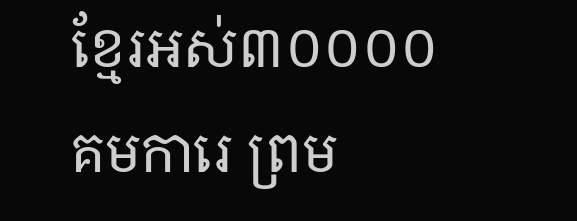ខ្មែរអស់៣០០០០គមការេ ព្រម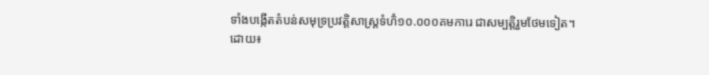ទាំងបង្កើតតំបន់សមុទ្រប្រវត្តិសាស្ត្រទំហ៊ំ១០.០០០គមការេ ជាសម្បត្តិរួមថែមទៀត។
ដោយ៖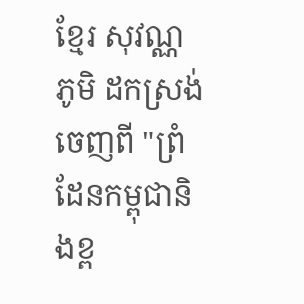ខ្មែរ សុវណ្ណភូមិ ដកស្រង់ចេញពី "ព្រំដែនកម្ពុជានិងខ្ព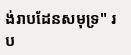ង់រាបដែនសមុទ្រ" រប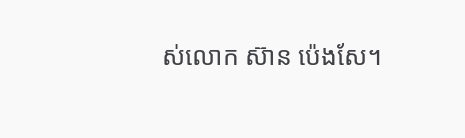ស់លោក ស៊ាន ប៉េងសែ។